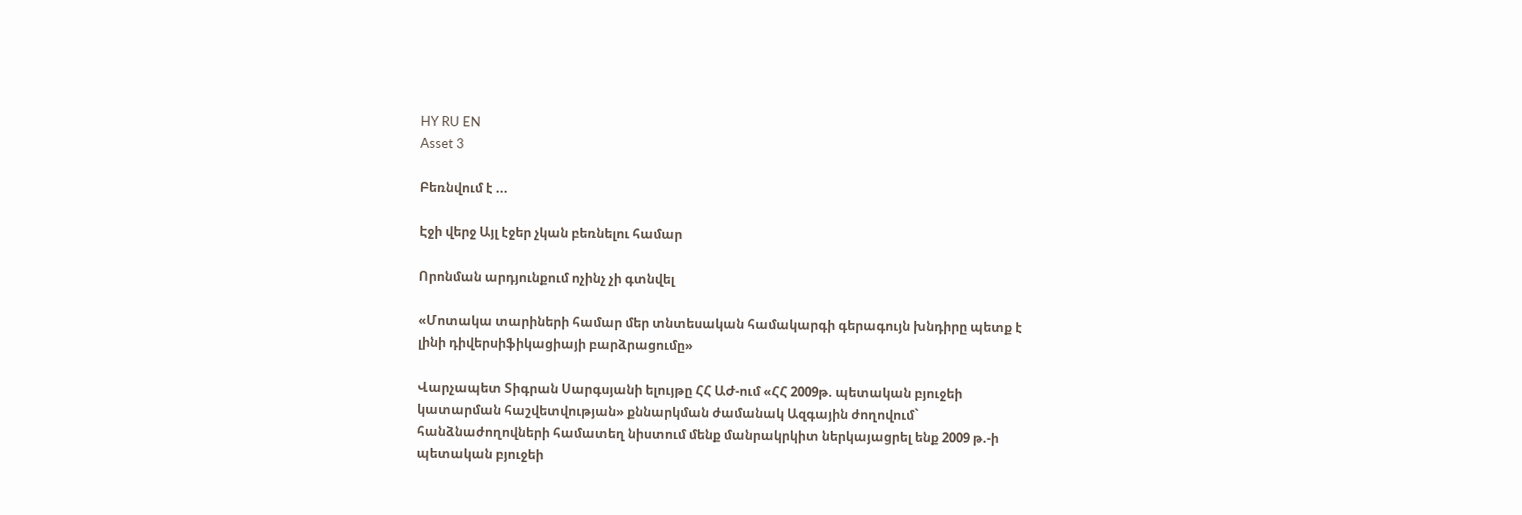HY RU EN
Asset 3

Բեռնվում է ...

Էջի վերջ Այլ էջեր չկան բեռնելու համար

Որոնման արդյունքում ոչինչ չի գտնվել

«Մոտակա տարիների համար մեր տնտեսական համակարգի գերագույն խնդիրը պետք է լինի դիվերսիֆիկացիայի բարձրացումը»

Վարչապետ Տիգրան Սարգսյանի ելույթը ՀՀ ԱԺ-ում «ՀՀ 2009թ. պետական բյուջեի կատարման հաշվետվության» քննարկման ժամանակ Ազգային ժողովում` հանձնաժողովների համատեղ նիստում մենք մանրակրկիտ ներկայացրել ենք 2009 թ.-ի պետական բյուջեի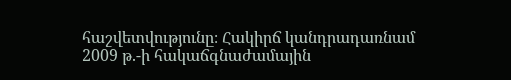հաշվետվությունը։ Հակիրճ կանդրադառնամ 2009 թ.-ի հակաճգնաժամային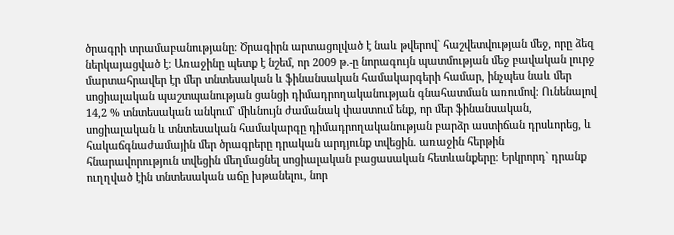ծրագրի տրամաբանությանը։ Ծրագիրն արտացոլված է նաև թվերով` հաշվետվության մեջ, որը ձեզ ներկայացված է։ Առաջինը պետք է նշեմ, որ 2009 թ.-ը նորագույն պատմության մեջ բավական լուրջ մարտահրավեր էր մեր տնտեսական և ֆինանսական համակարգերի համար, ինչպես նաև մեր սոցիալական պաշտպանության ցանցի դիմադրողականության գնահատման առումով։ Ունենալով 14,2 % տնտեսական անկում` միևնույն ժամանակ փաստում ենք, որ մեր ֆինանսական, սոցիալական և տնտեսական համակարգը դիմադրողականության բարձր աստիճան դրսևորեց, և հակաճգնաժամային մեր ծրագրերը դրական արդյունք տվեցին. առաջին հերթին հնարավորություն տվեցին մեղմացնել սոցիալական բացասական հետևանքերը։ Երկրորդ` դրանք ուղղված էին տնտեսական աճը խթանելու, նոր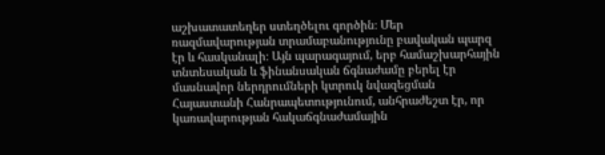աշխատատեղեր ստեղծելու գործին։ Մեր ռազմավարության տրամաբանությունը բավական պարզ էր և հասկանալի։ Այն պարագայում, երբ համաշխարհային տնտեսական և ֆինանսական ճգնաժամը բերել էր մասնավոր ներդրումների կտրուկ նվազեցման Հայաստանի Հանրապետությունում, անհրաժեշտ էր, որ կառավարության հակաճգնաժամային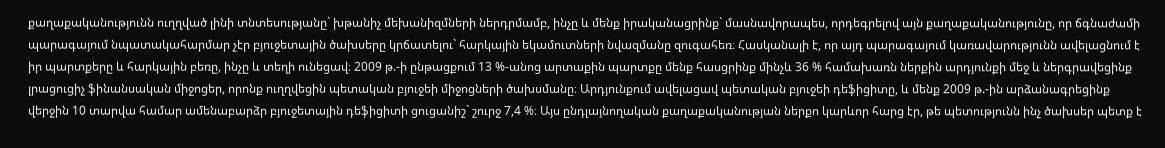քաղաքականությունն ուղղված լինի տնտեսությանը` խթանիչ մեխանիզմների ներդրմամբ, ինչը և մենք իրականացրինք` մասնավորապես, որդեգրելով այն քաղաքականությունը, որ ճգնաժամի պարագայում նպատակահարմար չէր բյուջետային ծախսերը կրճատելու` հարկային եկամուտների նվազմանը զուգահեռ։ Հասկանալի է, որ այդ պարագայում կառավարությունն ավելացնում է իր պարտքերը և հարկային բեռը, ինչը և տեղի ունեցավ։ 2009 թ.-ի ընթացքում 13 %-անոց արտաքին պարտքը մենք հասցրինք մինչև 36 % համախառն ներքին արդյունքի մեջ և ներգրավեցինք լրացուցիչ ֆինանսական միջոցեր, որոնք ուղղվեցին պետական բյուջեի միջոցների ծախսմանը։ Արդյունքում ավելացավ պետական բյուջեի դեֆիցիտը, և մենք 2009 թ.-ին արձանագրեցինք վերջին 10 տարվա համար ամենաբարձր բյուջետային դեֆիցիտի ցուցանիշ` շուրջ 7,4 %։ Այս ընդլայնողական քաղաքականության ներքո կարևոր հարց էր, թե պետությունն ինչ ծախսեր պետք է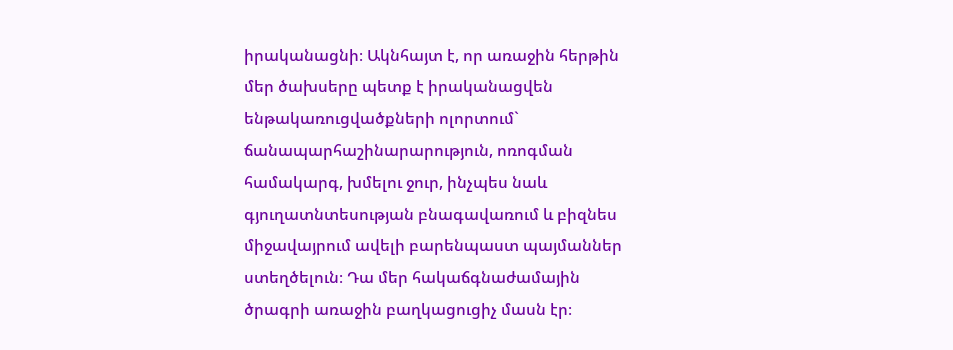իրականացնի։ Ակնհայտ է, որ առաջին հերթին մեր ծախսերը պետք է իրականացվեն ենթակառուցվածքների ոլորտում` ճանապարհաշինարարություն, ոռոգման համակարգ, խմելու ջուր, ինչպես նաև գյուղատնտեսության բնագավառում և բիզնես միջավայրում ավելի բարենպաստ պայմաններ ստեղծելուն։ Դա մեր հակաճգնաժամային ծրագրի առաջին բաղկացուցիչ մասն էր։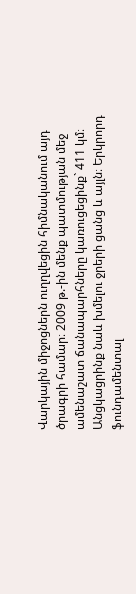Վարկային միջոցներն ուղղվեցին հիմնականում այդ ծրագրի համար։ 2009 թ.-ին մենք պատմության մեջ ամենաշատ ճանապարհները կառուցեցինք` 411 կմ։ Անցկացրինք նաև խմելու ջրերի ցանց և այլն։ Երկրորդ ֆունդամենտալ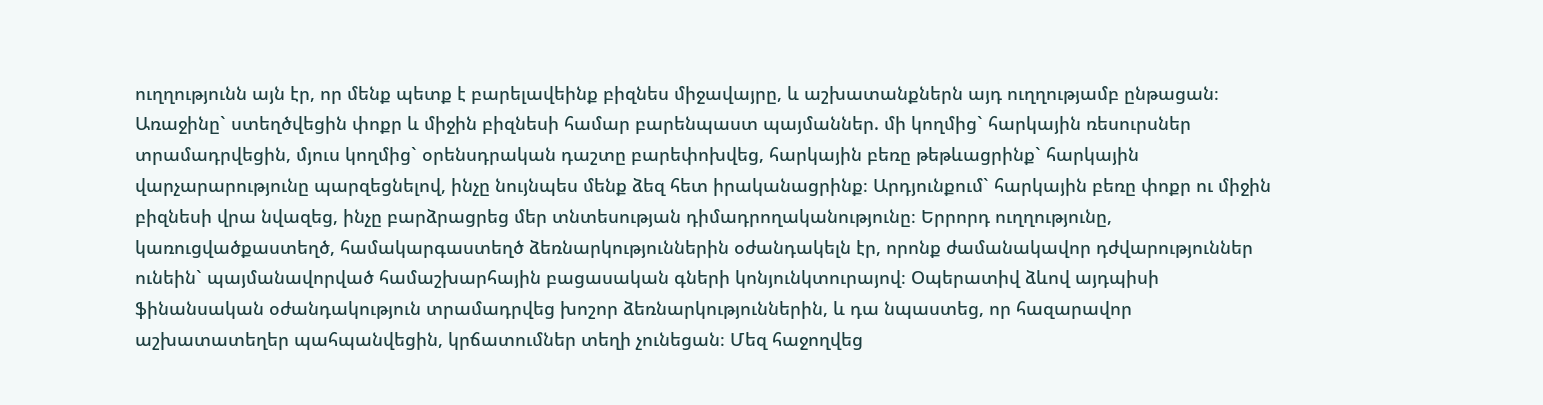ուղղությունն այն էր, որ մենք պետք է բարելավեինք բիզնես միջավայրը, և աշխատանքներն այդ ուղղությամբ ընթացան։ Առաջինը` ստեղծվեցին փոքր և միջին բիզնեսի համար բարենպաստ պայմաններ. մի կողմից` հարկային ռեսուրսներ տրամադրվեցին, մյուս կողմից` օրենսդրական դաշտը բարեփոխվեց, հարկային բեռը թեթևացրինք` հարկային վարչարարությունը պարզեցնելով, ինչը նույնպես մենք ձեզ հետ իրականացրինք։ Արդյունքում` հարկային բեռը փոքր ու միջին բիզնեսի վրա նվազեց, ինչը բարձրացրեց մեր տնտեսության դիմադրողականությունը։ Երրորդ ուղղությունը, կառուցվածքաստեղծ, համակարգաստեղծ ձեռնարկություններին օժանդակելն էր, որոնք ժամանակավոր դժվարություններ ունեին` պայմանավորված համաշխարհային բացասական գների կոնյունկտուրայով։ Օպերատիվ ձևով այդպիսի ֆինանսական օժանդակություն տրամադրվեց խոշոր ձեռնարկություններին, և դա նպաստեց, որ հազարավոր աշխատատեղեր պահպանվեցին, կրճատումներ տեղի չունեցան։ Մեզ հաջողվեց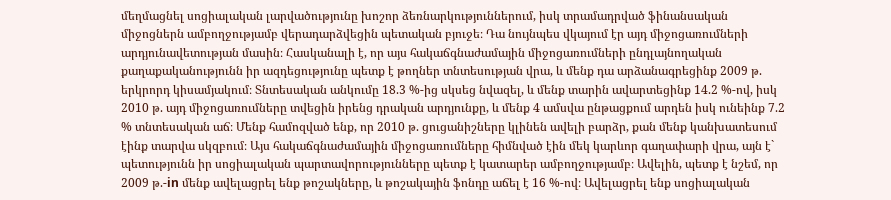մեղմացնել սոցիալական լարվածությունը խոշոր ձեռնարկություններում, իսկ տրամադրված ֆինանսական միջոցներն ամբողջությամբ վերադարձվեցին պետական բյուջե։ Դա նույնպես վկայում էր այդ միջոցառումների արդյունավետության մասին։ Հասկանալի է, որ այս հակաճգնաժամային միջոցառումների ընդլայնողական քաղաքականությունն իր ազդեցությունը պետք է թողներ տնտեսության վրա, և մենք դա արձանագրեցինք 2009 թ. երկրորդ կիսամյակում։ Տնտեսական անկումը 18.3 %-ից սկսեց նվազել, և մենք տարին ավարտեցինք 14.2 %-ով, իսկ 2010 թ. այդ միջոցառումները տվեցին իրենց դրական արդյունքը, և մենք 4 ամսվա ընթացքում արդեն իսկ ունեինք 7.2 % տնտեսական աճ։ Մենք համոզված ենք, որ 2010 թ. ցուցանիշները կլինեն ավելի բարձր, քան մենք կանխատեսում էինք տարվա սկզբում։ Այս հակաճգնաժամային միջոցառումները հիմնված էին մեկ կարևոր գաղափարի վրա, այն է` պետությունն իր սոցիալական պարտավորությունները պետք է կատարեր ամբողջությամբ։ Ավելին, պետք է նշեմ, որ 2009 թ.-in մենք ավելացրել ենք թոշակները, և թոշակային ֆոնդը աճել է 16 %-ով։ Ավելացրել ենք սոցիալական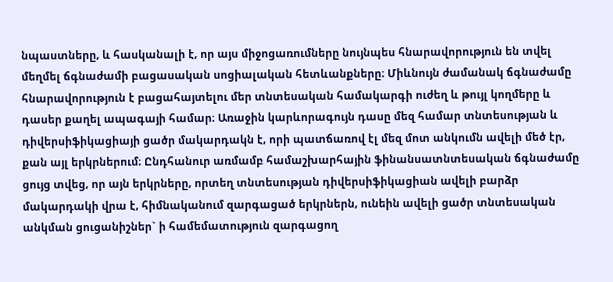նպաստները, և հասկանալի է, որ այս միջոցառումները նույնպես հնարավորություն են տվել մեղմել ճգնաժամի բացասական սոցիալական հետևանքները։ Միևնույն ժամանակ ճգնաժամը հնարավորություն է բացահայտելու մեր տնտեսական համակարգի ուժեղ և թույլ կողմերը և դասեր քաղել ապագայի համար։ Առաջին կարևորագույն դասը մեզ համար տնտեսության և դիվերսիֆիկացիայի ցածր մակարդակն է, որի պատճառով էլ մեզ մոտ անկումն ավելի մեծ էր, քան այլ երկրներում։ Ընդհանուր առմամբ համաշխարհային ֆինանսատնտեսական ճգնաժամը ցույց տվեց, որ այն երկրները, որտեղ տնտեսության դիվերսիֆիկացիան ավելի բարձր մակարդակի վրա է, հիմնականում զարգացած երկրներն, ունեին ավելի ցածր տնտեսական անկման ցուցանիշներ` ի համեմատություն զարգացող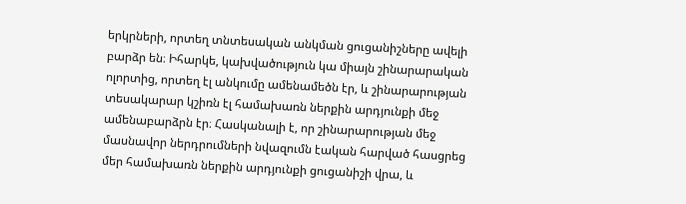երկրների, որտեղ տնտեսական անկման ցուցանիշները ավելի բարձր են։ Իհարկե, կախվածություն կա միայն շինարարական ոլորտից, որտեղ էլ անկումը ամենամեծն էր, և շինարարության տեսակարար կշիռն էլ համախառն ներքին արդյունքի մեջ ամենաբարձրն էր։ Հասկանալի է, որ շինարարության մեջ մասնավոր ներդրումների նվազումն էական հարված հասցրեց մեր համախառն ներքին արդյունքի ցուցանիշի վրա, և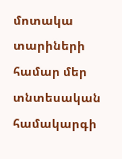մոտակա տարիների համար մեր տնտեսական համակարգի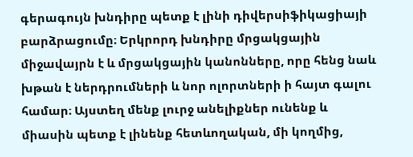գերագույն խնդիրը պետք է լինի դիվերսիֆիկացիայի բարձրացումը։ Երկրորդ խնդիրը մրցակցային միջավայրն է և մրցակցային կանոնները, որը հենց նաև խթան է ներդրումների և նոր ոլորտների ի հայտ գալու համար։ Այստեղ մենք լուրջ անելիքներ ունենք և միասին պետք է լինենք հետևողական, մի կողմից,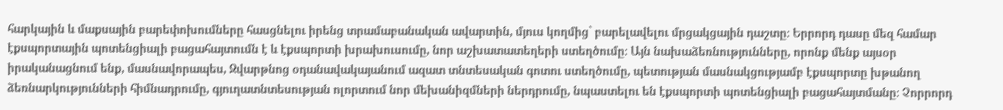հարկային և մաքսային բարեփոխումները հասցնելու իրենց տրամաբանական ավարտին, մյուս կողմից` բարելավելու մրցակցային դաշտը։ Երրորդ դասը մեզ համար էքսպորտային պոտենցիալի բացահայտումն է և էքսպորտի խրախուսումը, նոր աշխատատեղերի ստեղծումը։ Այն նախաձեռնությունները, որոնք մենք այսօր իրականացնում ենք, մասնավորապես, Զվարթնոց օդանավակայանում ազատ տնտեսական գոտու ստեղծումը, պետության մասնակցությամբ էքսպորտը խթանող ձեռնարկությունների հիմնադրումը, գյուղատնտեսության ոլորտում նոր մեխանիզմների ներդրումը, նպաստելու են էքսպորտի պոտենցիալի բացահայտմանը։ Չորրորդ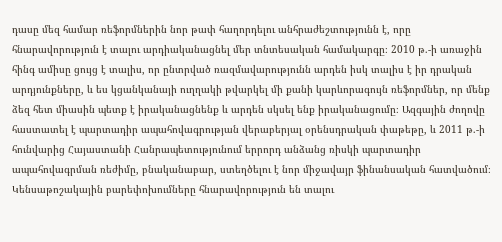դասը մեզ համար ռեֆորմներին նոր թափ հաղորդելու անհրաժեշտությունն է, որը հնարավորություն է տալու արդիականացնել մեր տնտեսական համակարգը։ 2010 թ.-ի առաջին հինգ ամիսը ցույց է տալիս, որ ընտրված ռազմավարությունն արդեն իսկ տալիս է իր դրական արդյունքները, և ես կցանկանայի ուղղակի թվարկել մի քանի կարևորագույն ռեֆորմներ, որ մենք ձեզ հետ միասին պետք է իրականացնենք և արդեն սկսել ենք իրականացումը։ Ազգային ժողովը հաստատել է պարտադիր ապահովագրության վերաբերյալ օրենսդրական փաթեթը, և 2011 թ.-ի հունվարից Հայաստանի Հանրապետությունում երրորդ անձանց ռիսկի պարտադիր ապահովագրման ռեժիմը, բնականաբար, ստեղծելու է նոր միջավայր ֆինանսական հատվածում։ Կենսաթոշակային բարեփոխումները հնարավորություն են տալու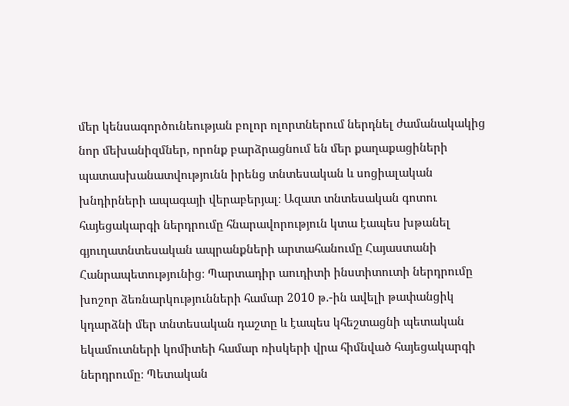մեր կենսագործունեության բոլոր ոլորտներում ներդնել ժամանակակից նոր մեխանիզմներ, որոնք բարձրացնում են մեր քաղաքացիների պատասխանատվությունն իրենց տնտեսական և սոցիալական խնդիրների ապագայի վերաբերյալ։ Ազատ տնտեսական գոտու հայեցակարգի ներդրումը հնարավորություն կտա էապես խթանել գյուղատնտեսական ապրանքների արտահանումը Հայաստանի Հանրապետությունից։ Պարտադիր աուդիտի ինստիտուտի ներդրումը խոշոր ձեռնարկությունների համար 2010 թ.-ին ավելի թափանցիկ կդարձնի մեր տնտեսական դաշտը և էապես կհեշտացնի պետական եկամուտների կոմիտեի համար ռիսկերի վրա հիմնված հայեցակարգի ներդրումը։ Պետական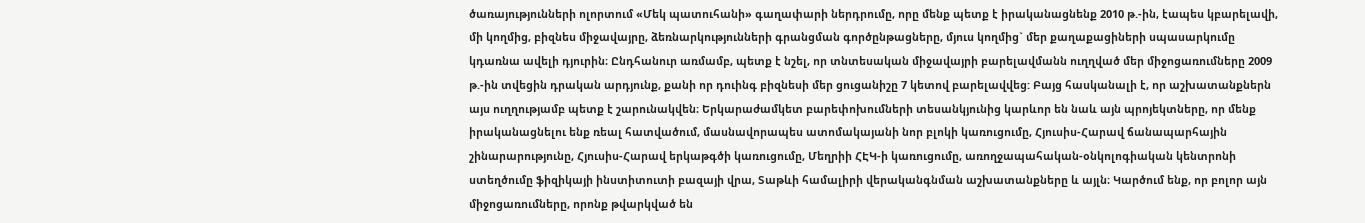ծառայությունների ոլորտում «Մեկ պատուհանի» գաղափարի ներդրումը, որը մենք պետք է իրականացնենք 2010 թ.-ին, էապես կբարելավի, մի կողմից, բիզնես միջավայրը, ձեռնարկությունների գրանցման գործընթացները, մյուս կողմից` մեր քաղաքացիների սպասարկումը կդառնա ավելի դյուրին։ Ընդհանուր առմամբ, պետք է նշել, որ տնտեսական միջավայրի բարելավմանն ուղղված մեր միջոցառումները 2009 թ.-ին տվեցին դրական արդյունք, քանի որ դուինգ բիզնեսի մեր ցուցանիշը 7 կետով բարելավվեց: Բայց հասկանալի է, որ աշխատանքներն այս ուղղությամբ պետք է շարունակվեն։ Երկարաժամկետ բարեփոխումների տեսանկյունից կարևոր են նաև այն պրոյեկտները, որ մենք իրականացնելու ենք ռեալ հատվածում, մասնավորապես ատոմակայանի նոր բլոկի կառուցումը, Հյուսիս-Հարավ ճանապարհային շինարարությունը, Հյուսիս-Հարավ երկաթգծի կառուցումը, Մեղրիի ՀԷԿ-ի կառուցումը, առողջապահական-օնկոլոգիական կենտրոնի ստեղծումը ֆիզիկայի ինստիտուտի բազայի վրա, Տաթևի համալիրի վերականգնման աշխատանքները և այլն։ Կարծում ենք, որ բոլոր այն միջոցառումները, որոնք թվարկված են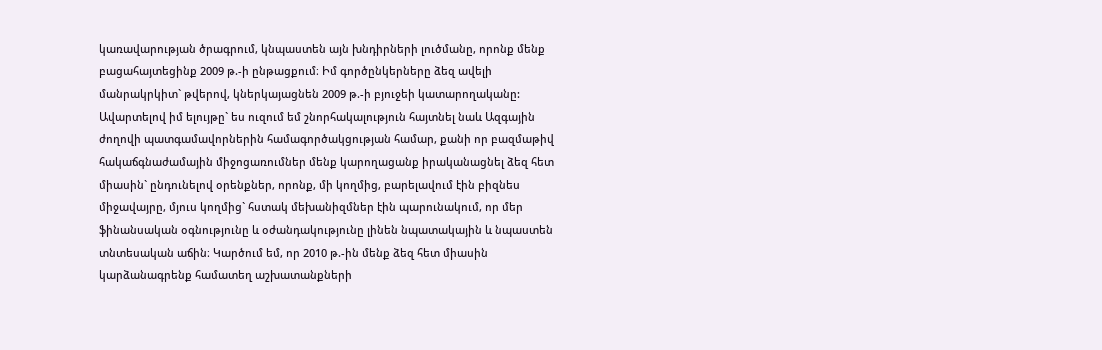կառավարության ծրագրում, կնպաստեն այն խնդիրների լուծմանը, որոնք մենք բացահայտեցինք 2009 թ.-ի ընթացքում։ Իմ գործընկերները ձեզ ավելի մանրակրկիտ` թվերով, կներկայացնեն 2009 թ.-ի բյուջեի կատարողականը: Ավարտելով իմ ելույթը` ես ուզում եմ շնորհակալություն հայտնել նաև Ազգային ժողովի պատգամավորներին համագործակցության համար, քանի որ բազմաթիվ հակաճգնաժամային միջոցառումներ մենք կարողացանք իրականացնել ձեզ հետ միասին` ընդունելով օրենքներ, որոնք, մի կողմից, բարելավում էին բիզնես միջավայրը, մյուս կողմից` հստակ մեխանիզմներ էին պարունակում, որ մեր ֆինանսական օգնությունը և օժանդակությունը լինեն նպատակային և նպաստեն տնտեսական աճին։ Կարծում եմ, որ 2010 թ.-ին մենք ձեզ հետ միասին կարձանագրենք համատեղ աշխատանքների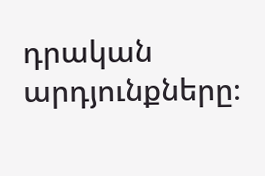դրական արդյունքները։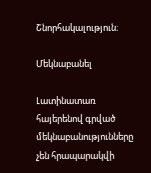Շնորհակալություն։

Մեկնաբանել

Լատինատառ հայերենով գրված մեկնաբանությունները չեն հրապարակվի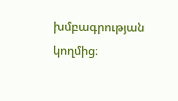խմբագրության կողմից։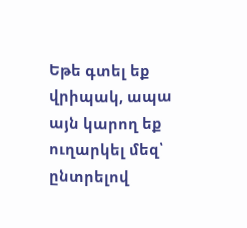Եթե գտել եք վրիպակ, ապա այն կարող եք ուղարկել մեզ՝ ընտրելով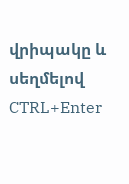վրիպակը և սեղմելով CTRL+Enter